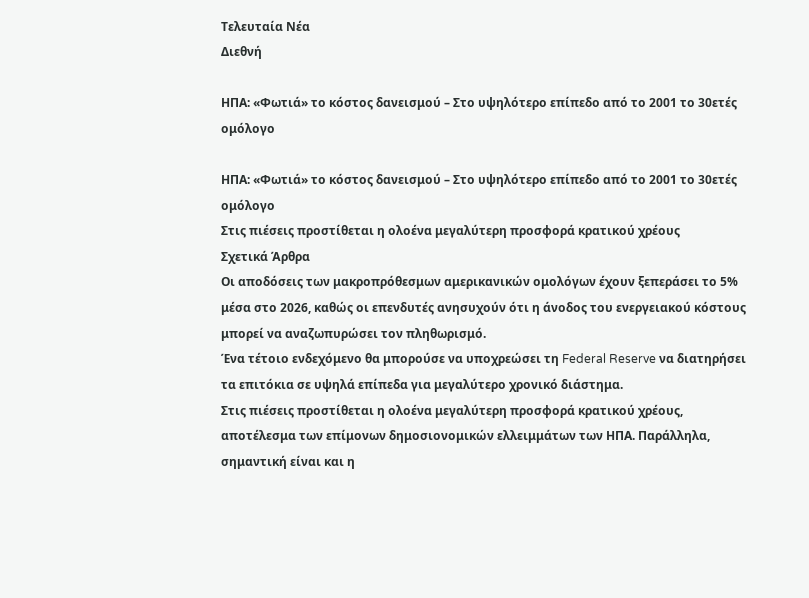Τελευταία Νέα
Διεθνή

ΗΠΑ: «Φωτιά» το κόστος δανεισμού – Στο υψηλότερο επίπεδο από το 2001 το 30ετές ομόλογο

ΗΠΑ: «Φωτιά» το κόστος δανεισμού – Στο υψηλότερο επίπεδο από το 2001 το 30ετές ομόλογο
Στις πιέσεις προστίθεται η ολοένα μεγαλύτερη προσφορά κρατικού χρέους
Σχετικά Άρθρα
Οι αποδόσεις των μακροπρόθεσμων αμερικανικών ομολόγων έχουν ξεπεράσει το 5% μέσα στο 2026, καθώς οι επενδυτές ανησυχούν ότι η άνοδος του ενεργειακού κόστους μπορεί να αναζωπυρώσει τον πληθωρισμό.
Ένα τέτοιο ενδεχόμενο θα μπορούσε να υποχρεώσει τη Federal Reserve να διατηρήσει τα επιτόκια σε υψηλά επίπεδα για μεγαλύτερο χρονικό διάστημα.
Στις πιέσεις προστίθεται η ολοένα μεγαλύτερη προσφορά κρατικού χρέους, αποτέλεσμα των επίμονων δημοσιονομικών ελλειμμάτων των ΗΠΑ. Παράλληλα, σημαντική είναι και η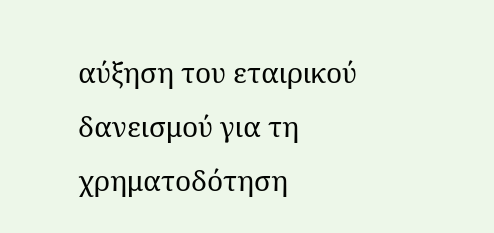αύξηση του εταιρικού δανεισμού για τη χρηματοδότηση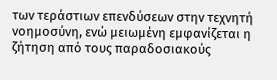των τεράστιων επενδύσεων στην τεχνητή νοημοσύνη, ενώ μειωμένη εμφανίζεται η ζήτηση από τους παραδοσιακούς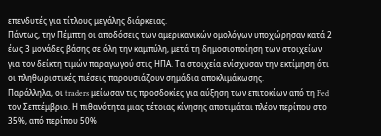επενδυτές για τίτλους μεγάλης διάρκειας.
Πάντως, την Πέμπτη οι αποδόσεις των αμερικανικών ομολόγων υποχώρησαν κατά 2 έως 3 μονάδες βάσης σε όλη την καμπύλη, μετά τη δημοσιοποίηση των στοιχείων για τον δείκτη τιμών παραγωγού στις ΗΠΑ. Τα στοιχεία ενίσχυσαν την εκτίμηση ότι οι πληθωριστικές πιέσεις παρουσιάζουν σημάδια αποκλιμάκωσης.
Παράλληλα, οι traders μείωσαν τις προσδοκίες για αύξηση των επιτοκίων από τη Fed τον Σεπτέμβριο. Η πιθανότητα μιας τέτοιας κίνησης αποτιμάται πλέον περίπου στο 35%, από περίπου 50%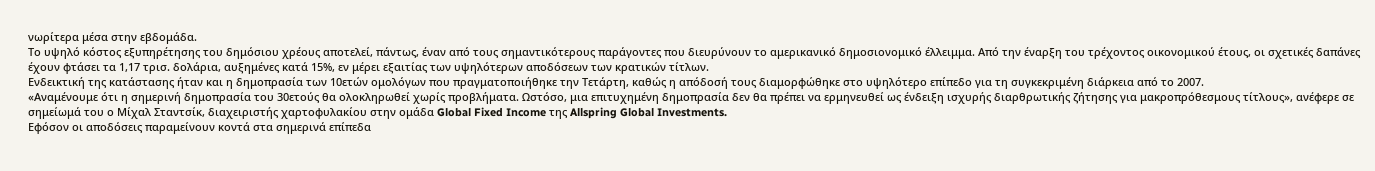νωρίτερα μέσα στην εβδομάδα.
Το υψηλό κόστος εξυπηρέτησης του δημόσιου χρέους αποτελεί, πάντως, έναν από τους σημαντικότερους παράγοντες που διευρύνουν το αμερικανικό δημοσιονομικό έλλειμμα. Από την έναρξη του τρέχοντος οικονομικού έτους, οι σχετικές δαπάνες έχουν φτάσει τα 1,17 τρισ. δολάρια, αυξημένες κατά 15%, εν μέρει εξαιτίας των υψηλότερων αποδόσεων των κρατικών τίτλων.
Ενδεικτική της κατάστασης ήταν και η δημοπρασία των 10ετών ομολόγων που πραγματοποιήθηκε την Τετάρτη, καθώς η απόδοσή τους διαμορφώθηκε στο υψηλότερο επίπεδο για τη συγκεκριμένη διάρκεια από το 2007.
«Αναμένουμε ότι η σημερινή δημοπρασία του 30ετούς θα ολοκληρωθεί χωρίς προβλήματα. Ωστόσο, μια επιτυχημένη δημοπρασία δεν θα πρέπει να ερμηνευθεί ως ένδειξη ισχυρής διαρθρωτικής ζήτησης για μακροπρόθεσμους τίτλους», ανέφερε σε σημείωμά του ο Μίχαλ Σταντσίκ, διαχειριστής χαρτοφυλακίου στην ομάδα Global Fixed Income της Allspring Global Investments.
Εφόσον οι αποδόσεις παραμείνουν κοντά στα σημερινά επίπεδα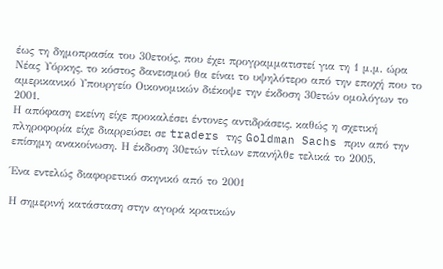έως τη δημοπρασία του 30ετούς, που έχει προγραμματιστεί για τη 1 μ.μ. ώρα Νέας Υόρκης, το κόστος δανεισμού θα είναι το υψηλότερο από την εποχή που το αμερικανικό Υπουργείο Οικονομικών διέκοψε την έκδοση 30ετών ομολόγων το 2001.
Η απόφαση εκείνη είχε προκαλέσει έντονες αντιδράσεις, καθώς η σχετική πληροφορία είχε διαρρεύσει σε traders της Goldman Sachs πριν από την επίσημη ανακοίνωση. Η έκδοση 30ετών τίτλων επανήλθε τελικά το 2005.

Ένα εντελώς διαφορετικό σκηνικό από το 2001

Η σημερινή κατάσταση στην αγορά κρατικών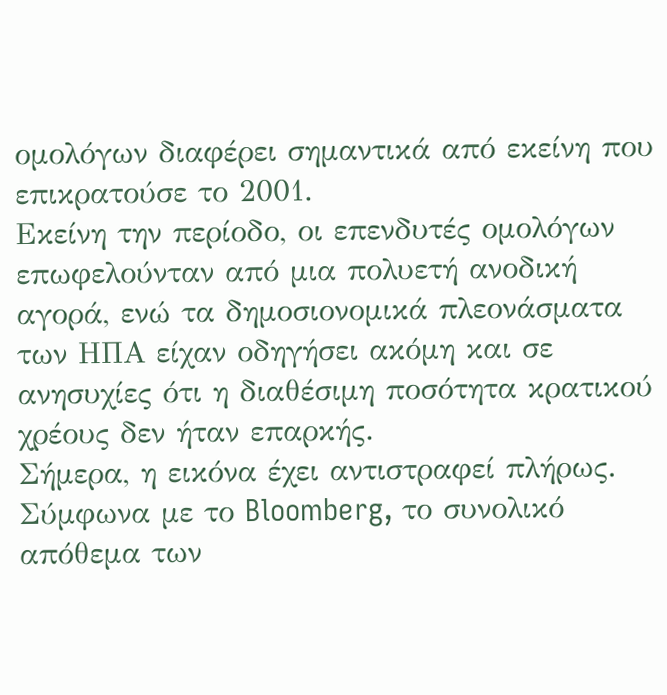ομολόγων διαφέρει σημαντικά από εκείνη που επικρατούσε το 2001.
Εκείνη την περίοδο, οι επενδυτές ομολόγων επωφελούνταν από μια πολυετή ανοδική αγορά, ενώ τα δημοσιονομικά πλεονάσματα των ΗΠΑ είχαν οδηγήσει ακόμη και σε ανησυχίες ότι η διαθέσιμη ποσότητα κρατικού χρέους δεν ήταν επαρκής.
Σήμερα, η εικόνα έχει αντιστραφεί πλήρως. Σύμφωνα με το Bloomberg, το συνολικό απόθεμα των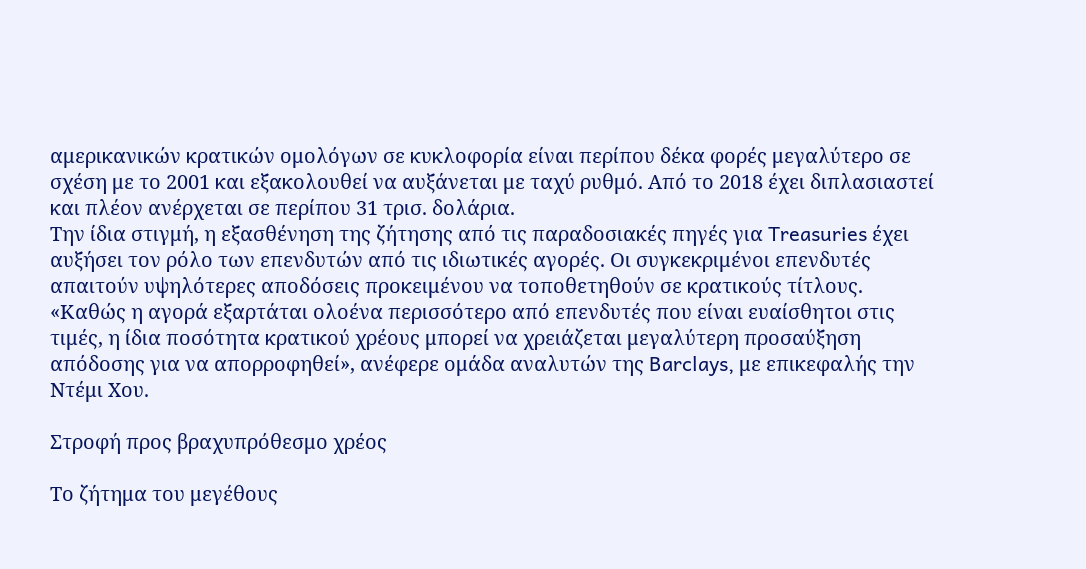αμερικανικών κρατικών ομολόγων σε κυκλοφορία είναι περίπου δέκα φορές μεγαλύτερο σε σχέση με το 2001 και εξακολουθεί να αυξάνεται με ταχύ ρυθμό. Από το 2018 έχει διπλασιαστεί και πλέον ανέρχεται σε περίπου 31 τρισ. δολάρια.
Την ίδια στιγμή, η εξασθένηση της ζήτησης από τις παραδοσιακές πηγές για Treasuries έχει αυξήσει τον ρόλο των επενδυτών από τις ιδιωτικές αγορές. Οι συγκεκριμένοι επενδυτές απαιτούν υψηλότερες αποδόσεις προκειμένου να τοποθετηθούν σε κρατικούς τίτλους.
«Καθώς η αγορά εξαρτάται ολοένα περισσότερο από επενδυτές που είναι ευαίσθητοι στις τιμές, η ίδια ποσότητα κρατικού χρέους μπορεί να χρειάζεται μεγαλύτερη προσαύξηση απόδοσης για να απορροφηθεί», ανέφερε ομάδα αναλυτών της Barclays, με επικεφαλής την Ντέμι Χου.

Στροφή προς βραχυπρόθεσμο χρέος

Το ζήτημα του μεγέθους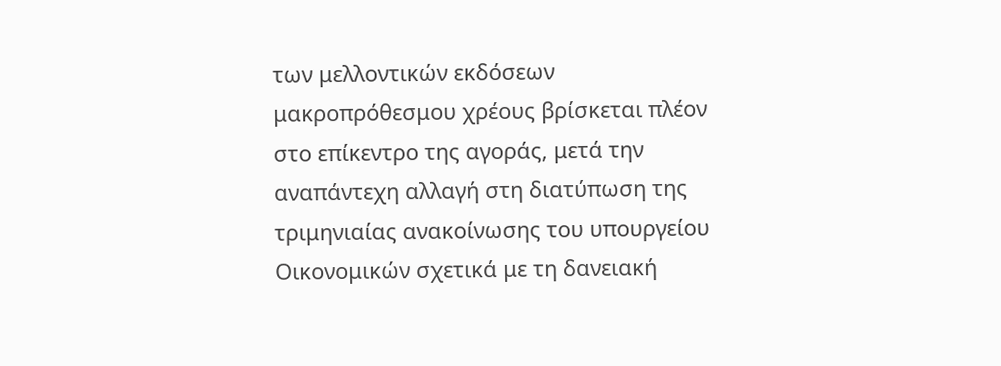των μελλοντικών εκδόσεων μακροπρόθεσμου χρέους βρίσκεται πλέον στο επίκεντρο της αγοράς, μετά την αναπάντεχη αλλαγή στη διατύπωση της τριμηνιαίας ανακοίνωσης του υπουργείου Οικονομικών σχετικά με τη δανειακή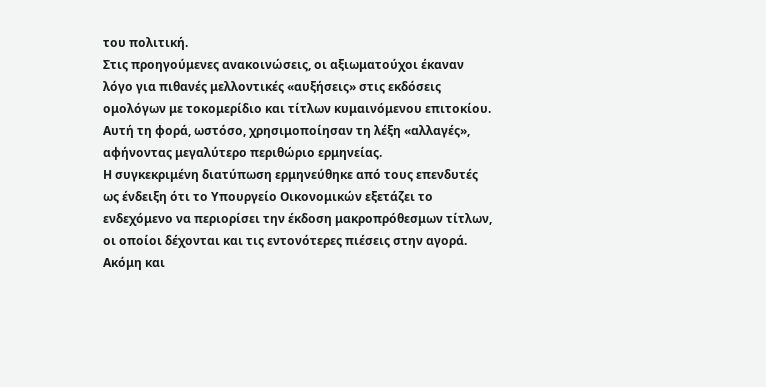του πολιτική.
Στις προηγούμενες ανακοινώσεις, οι αξιωματούχοι έκαναν λόγο για πιθανές μελλοντικές «αυξήσεις» στις εκδόσεις ομολόγων με τοκομερίδιο και τίτλων κυμαινόμενου επιτοκίου. Αυτή τη φορά, ωστόσο, χρησιμοποίησαν τη λέξη «αλλαγές», αφήνοντας μεγαλύτερο περιθώριο ερμηνείας.
Η συγκεκριμένη διατύπωση ερμηνεύθηκε από τους επενδυτές ως ένδειξη ότι το Υπουργείο Οικονομικών εξετάζει το ενδεχόμενο να περιορίσει την έκδοση μακροπρόθεσμων τίτλων, οι οποίοι δέχονται και τις εντονότερες πιέσεις στην αγορά.
Ακόμη και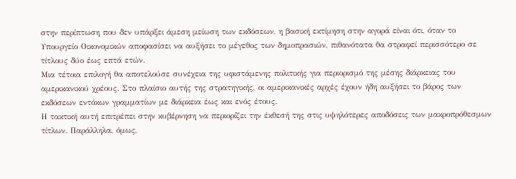στην περίπτωση που δεν υπάρξει άμεση μείωση των εκδόσεων, η βασική εκτίμηση στην αγορά είναι ότι, όταν το Υπουργείο Οικονομικών αποφασίσει να αυξήσει το μέγεθος των δημοπρασιών, πιθανότατα θα στραφεί περισσότερο σε τίτλους δύο έως επτά ετών.
Μια τέτοια επιλογή θα αποτελούσε συνέχεια της υφιστάμενης πολιτικής για περιορισμό της μέσης διάρκειας του αμερικανικού χρέους. Στο πλαίσιο αυτής της στρατηγικής, οι αμερικανικές αρχές έχουν ήδη αυξήσει το βάρος των εκδόσεων εντόκων γραμματίων με διάρκεια έως και ενός έτους.
Η τακτική αυτή επιτρέπει στην κυβέρνηση να περιορίζει την έκθεσή της στις υψηλότερες αποδόσεις των μακροπρόθεσμων τίτλων. Παράλληλα, όμως,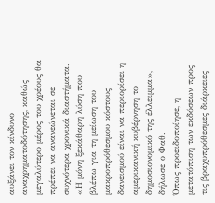αυξάνει τον κίνδυνο αναχρηματοδότησης, καθώς μεγαλύτερο μέρος του χρέους θα πρέπει να ανανεώνεται σε συχνότερα χρονικά διαστήματα.
«Η μόνη ξεκάθαρη λύση που βλέπω για τη μείωση του μακροπρόθεσμου κόστους δανεισμού είναι να περιορίσει η αμερικανική κυβέρνηση το δημοσιονομικό της έλλειμμα», δήλωσε ο Φαθ.
Όπως προειδοποίησε, η μετατόπιση των εκδόσεων προς τις βραχυπρόθεσμες διάρκειες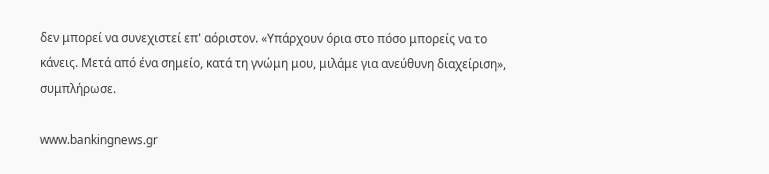δεν μπορεί να συνεχιστεί επ' αόριστον. «Υπάρχουν όρια στο πόσο μπορείς να το κάνεις. Μετά από ένα σημείο, κατά τη γνώμη μου, μιλάμε για ανεύθυνη διαχείριση», συμπλήρωσε.

www.bankingnews.gr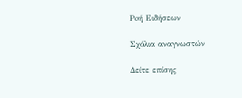Ρoή Ειδήσεων

Σχόλια αναγνωστών

Δείτε επίσης